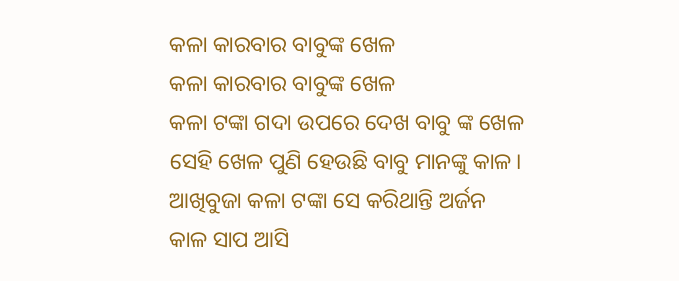କଳା କାରବାର ବାବୁଙ୍କ ଖେଳ
କଳା କାରବାର ବାବୁଙ୍କ ଖେଳ
କଳା ଟଙ୍କା ଗଦା ଉପରେ ଦେଖ ବାବୁ ଙ୍କ ଖେଳ
ସେହି ଖେଳ ପୁଣି ହେଉଛି ବାବୁ ମାନଙ୍କୁ କାଳ।
ଆଖିବୁଜା କଳା ଟଙ୍କା ସେ କରିଥାନ୍ତି ଅର୍ଜନ
କାଳ ସାପ ଆସି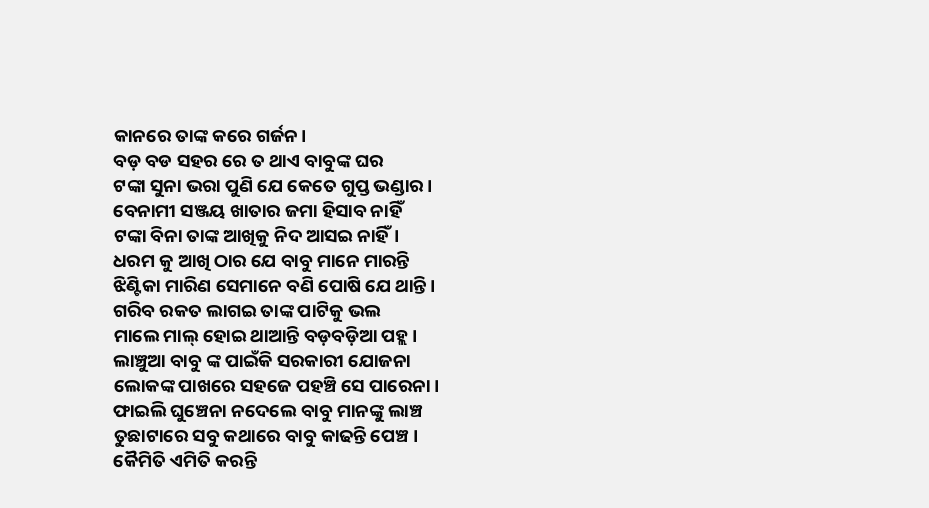କାନରେ ତାଙ୍କ କରେ ଗର୍ଜନ।
ବଡ଼ ବଡ ସହର ରେ ତ ଥାଏ ବାବୁଙ୍କ ଘର
ଟଙ୍କା ସୁନା ଭରା ପୁଣି ଯେ କେତେ ଗୁପ୍ତ ଭଣ୍ଡାର।
ବେନାମୀ ସଞ୍ଜୟ ଖାତାର ଜମା ହିସାବ ନାହିଁ
ଟଙ୍କା ବିନା ତାଙ୍କ ଆଖିକୁ ନିଦ ଆସଇ ନାହିଁ।
ଧରମ କୁ ଆଖି ଠାର ଯେ ବାବୁ ମାନେ ମାରନ୍ତି
ଝିଣ୍ଟିକା ମାରିଣ ସେମାନେ ବଣି ପୋଷି ଯେ ଥାନ୍ତି।
ଗରିବ ରକତ ଲାଗଇ ତାଙ୍କ ପାଟିକୁ ଭଲ
ମାଲେ ମାଲ୍ ହୋଇ ଥାଆନ୍ତି ବଡ଼ବଡ଼ିଆ ପହ୍ଲ।
ଲାଞ୍ଚୁଆ ବାବୁ ଙ୍କ ପାଇଁକି ସରକାରୀ ଯୋଜନା
ଲୋକଙ୍କ ପାଖରେ ସହଜେ ପହଞ୍ଚି ସେ ପାରେନା।
ଫାଇଲି ଘୁଞ୍ଚେନା ନଦେଲେ ବାବୁ ମାନଙ୍କୁ ଲାଞ୍ଚ
ତୁଛାଟାରେ ସବୁ କଥାରେ ବାବୁ କାଢନ୍ତି ପେଞ୍ଚ।
କୈମିତି ଏମିତି କରନ୍ତି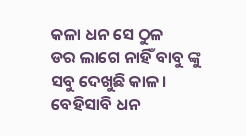କଳା ଧନ ସେ ଠୁଳ
ଡର ଲାଗେ ନାହିଁ ବାବୁ ଙ୍କୁ ସବୁ ଦେଖୁଛି କାଳ।
ବେହିସାବି ଧନ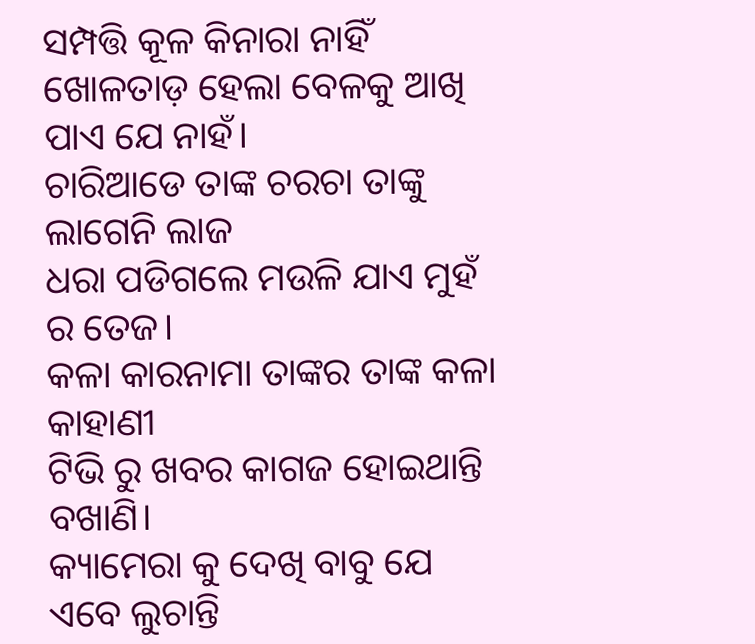ସମ୍ପତ୍ତି କୂଳ କିନାରା ନାହିଁ
ଖୋଳତାଡ଼ ହେଲା ବେଳକୁ ଆଖି ପାଏ ଯେ ନାହଁ।
ଚାରିଆଡେ ତାଙ୍କ ଚରଚା ତାଙ୍କୁ ଲାଗେନି ଲାଜ
ଧରା ପଡିଗଲେ ମଉଳି ଯାଏ ମୁହଁ ର ତେଜ।
କଳା କାରନାମା ତାଙ୍କର ତାଙ୍କ କଳା କାହାଣୀ
ଟିଭି ରୁ ଖବର କାଗଜ ହୋଇଥାନ୍ତି ବଖାଣି।
କ୍ୟାମେରା କୁ ଦେଖି ବାବୁ ଯେ ଏବେ ଲୁଚାନ୍ତି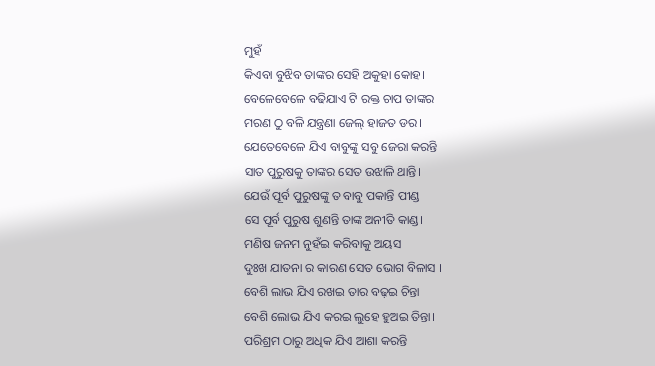ମୁହଁ
କିଏବା ବୁଝିବ ତାଙ୍କର ସେହି ଅକୁହା କୋହ।
ବେଳେବେଳେ ବଢିଯାଏ ଟି ରକ୍ତ ଚାପ ତାଙ୍କର
ମରଣ ଠୁ ବଳି ଯନ୍ତ୍ରଣା ଜେଲ୍ ହାଜତ ଡର।
ଯେତେବେଳେ ଯିଏ ବାବୁଙ୍କୁ ସବୁ ଜେରା କରନ୍ତି
ସାତ ପୁରୁଷକୁ ତାଙ୍କର ସେତ ଉଝାଳି ଥାନ୍ତି।
ଯେଉଁ ପୂର୍ବ ପୁରୁଷଙ୍କୁ ତ ବାବୁ ପକାନ୍ତି ପୀଣ୍ଡ
ସେ ପୂର୍ବ ପୁରୁଷ ଶୁଣନ୍ତି ତାଙ୍କ ଅନୀତି କାଣ୍ଡ।
ମଣିଷ ଜନମ ନୁହଁଇ କରିବାକୁ ଅୟସ
ଦୁଃଖ ଯାତନା ର କାରଣ ସେତ ଭୋଗ ବିଳାସ ।
ବେଶି ଲାଭ ଯିଏ ରଖଇ ତାର ବଢ଼ଇ ଚିନ୍ତା
ବେଶି ଲୋଭ ଯିଏ କରଇ ଲୁହେ ହୁଅଇ ତିନ୍ତା।
ପରିଶ୍ରମ ଠାରୁ ଅଧିକ ଯିଏ ଆଶା କରନ୍ତି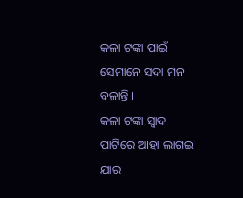କଳା ଟଙ୍କା ପାଇଁ ସେମାନେ ସଦା ମନ ବଳାନ୍ତି ।
କଳା ଟଙ୍କା ସ୍ବାଦ ପାଟିରେ ଆହା ଲାଗଇ ଯାର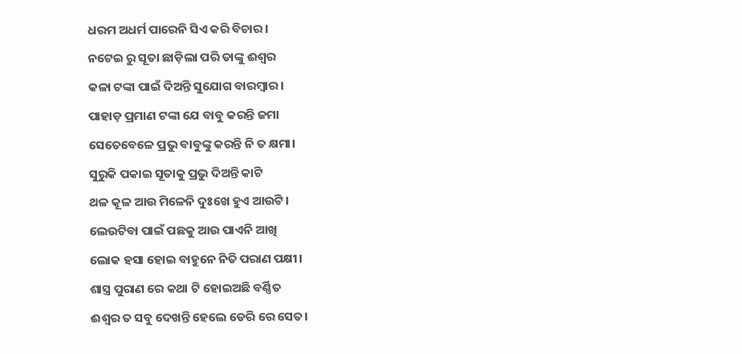ଧରମ ଅଧର୍ମ ପାରେନି ସିଏ କରି ବିଚାର।
ନଟେଇ ରୁ ସୂତା ଛାଡ଼ିଲା ପରି ତାଙ୍କୁ ଈଶ୍ବର
କଳା ଟଙ୍କା ପାଇଁ ଦିଅନ୍ତି ସୁଯୋଗ ବାରମ୍ବାର ।
ପାହାଡ଼ ପ୍ରମାଣ ଟଙ୍କା ଯେ ବାବୁ କରନ୍ତି ଜମା
ସେତେବେଳେ ପ୍ରଭୁ ବାବୁଙ୍କୁ କରନ୍ତି ନି ତ କ୍ଷମା।
ସୁରୁକି ପକାଇ ସୂତାକୁ ପ୍ରଭୁ ଦିଅନ୍ତି କାଟି
ଥଳ କୂଳ ଆଉ ମିଳେନି ଦୁଃଖେ ହୁଏ ଆଉଟି।
ଲେଉଟିବା ପାଇଁ ପଛକୁ ଆଉ ପାଏନି ଆଖି
ଲୋକ ହସା ହୋଇ ବାହୁନେ ନିତି ପରାଣ ପକ୍ଷୀ।
ଶାସ୍ତ୍ର ପୁରାଣ ରେ କଥା ଟି ହୋଇଅଛି ବର୍ଣ୍ଣିତ
ଈଶ୍ୱର ତ ସବୁ ଦେଖନ୍ତି ହେଲେ ଡେରି ରେ ସେତ।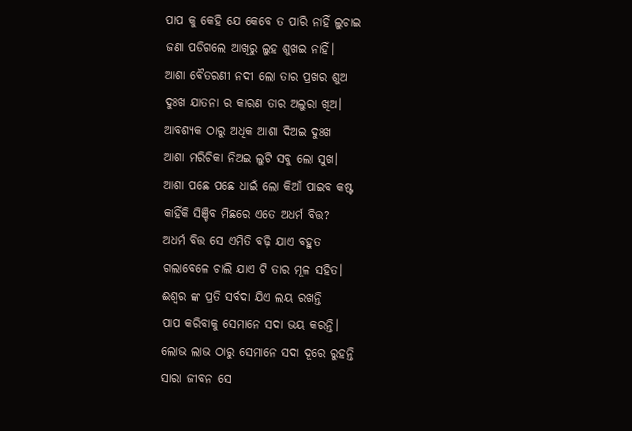ପାପ କୁ କେହି ଯେ କେବେ ତ ପାରି ନାହିଁ ଲୁଚାଇ
ଜଣା ପଡିଗଲେ ଆଖିରୁ ଲୁହ ଶୁଖଇ ନାହିଁ।
ଆଶା ବୈତରଣୀ ନଦୀ ଲୋ ତାର ପ୍ରଖର ଶୁଅ
ଦୁଃଖ ଯାତନା ର କାରଣ ତାର ଅଲୁରା ଖିଅ।
ଆବଶ୍ୟକ ଠାରୁ ଅଧିକ ଆଶା ଦିଅଇ ଦୁଃଖ
ଆଶା ମରିଚିକା ନିଅଇ ଲୁଟି ସବୁ ଲୋ ସୁଖ।
ଆଶା ପଛେ ପଛେ ଧାଇଁ ଲୋ କିଆଁ ପାଇବ କଷ୍ଟ
କାହିଁକି ସିଞ୍ଚିବ ମିଛରେ ଏତେ ଅଧର୍ମ ବିତ୍ତ?
ଅଧର୍ମ ବିତ୍ତ ସେ ଏମିତି ବଢ଼ି ଯାଏ ବହୁତ
ଗଲାବେଳେ ଚାଲି ଯାଏ ଟି ତାର ମୂଳ ସହିତ।
ଈଶ୍ୱର ଙ୍କ ପ୍ରତି ସର୍ବଦା ଯିଏ ଲୟ ରଖନ୍ତି
ପାପ କରିବାକୁ ସେମାନେ ସଦା ଭୟ କରନ୍ତି।
ଲୋଭ ଲାଭ ଠାରୁ ସେମାନେ ସଦା ଦୂରେ ରୁହନ୍ତି
ସାରା ଜୀବନ ସେ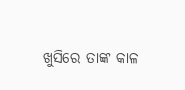ଖୁସିରେ ତାଙ୍କ କାଳ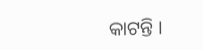କାଟନ୍ତି ।